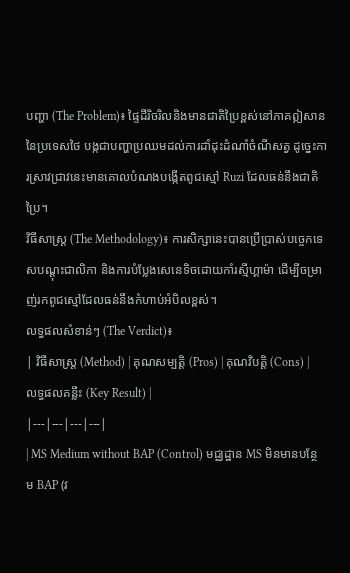បញ្ហា (The Problem)៖ ផ្ទៃដីរិចរិលនិងមានជាតិប្រៃខ្ពស់នៅភាគឦសាននៃប្រទេសថៃ បង្កជាបញ្ហាប្រឈមដល់ការដាំដុះដំណាំចំណីសត្វ ដូច្នេះការស្រាវជ្រាវនេះមានគោលបំណងបង្កើតពូជស្មៅ Ruzi ដែលធន់នឹងជាតិប្រៃ។
វិធីសាស្ត្រ (The Methodology)៖ ការសិក្សានេះបានប្រើប្រាស់បច្ចេកទេសបណ្តុះជាលិកា និងការបំប្លែងសេនេទិចដោយកាំរស្មីហ្គាម៉ា ដើម្បីចម្រាញ់រកពូជស្មៅដែលធន់នឹងកំហាប់អំបិលខ្ពស់។
លទ្ធផលសំខាន់ៗ (The Verdict)៖
| វិធីសាស្ត្រ (Method) | គុណសម្បត្តិ (Pros) | គុណវិបត្តិ (Cons) | លទ្ធផលគន្លឹះ (Key Result) |
|---|---|---|---|
| MS Medium without BAP (Control) មជ្ឈដ្ឋាន MS មិនមានបន្ថែម BAP (វ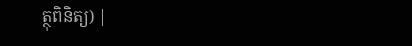ត្ថុពិនិត្យ) |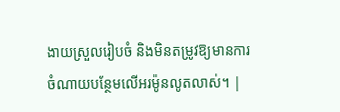ងាយស្រួលរៀបចំ និងមិនតម្រូវឱ្យមានការចំណាយបន្ថែមលើអរម៉ូនលូតលាស់។ |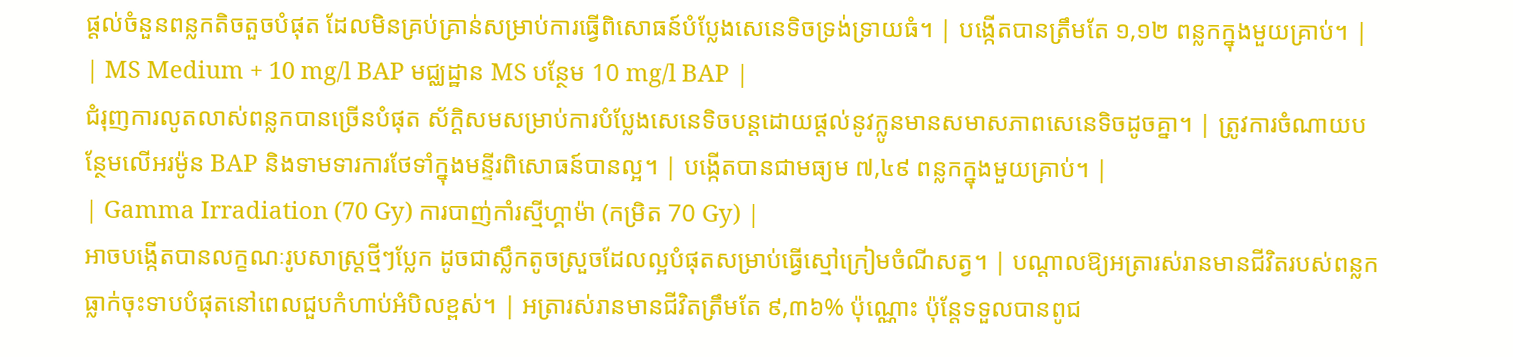ផ្តល់ចំនួនពន្លកតិចតួចបំផុត ដែលមិនគ្រប់គ្រាន់សម្រាប់ការធ្វើពិសោធន៍បំប្លែងសេនេទិចទ្រង់ទ្រាយធំ។ | បង្កើតបានត្រឹមតែ ១,១២ ពន្លកក្នុងមួយគ្រាប់។ |
| MS Medium + 10 mg/l BAP មជ្ឈដ្ឋាន MS បន្ថែម 10 mg/l BAP |
ជំរុញការលូតលាស់ពន្លកបានច្រើនបំផុត ស័ក្តិសមសម្រាប់ការបំប្លែងសេនេទិចបន្តដោយផ្តល់នូវក្លូនមានសមាសភាពសេនេទិចដូចគ្នា។ | ត្រូវការចំណាយបន្ថែមលើអរម៉ូន BAP និងទាមទារការថែទាំក្នុងមន្ទីរពិសោធន៍បានល្អ។ | បង្កើតបានជាមធ្យម ៧,៤៩ ពន្លកក្នុងមួយគ្រាប់។ |
| Gamma Irradiation (70 Gy) ការបាញ់កាំរស្មីហ្គាម៉ា (កម្រិត 70 Gy) |
អាចបង្កើតបានលក្ខណៈរូបសាស្ត្រថ្មីៗប្លែក ដូចជាស្លឹកតូចស្រួចដែលល្អបំផុតសម្រាប់ធ្វើស្មៅក្រៀមចំណីសត្វ។ | បណ្តាលឱ្យអត្រារស់រានមានជីវិតរបស់ពន្លកធ្លាក់ចុះទាបបំផុតនៅពេលជួបកំហាប់អំបិលខ្ពស់។ | អត្រារស់រានមានជីវិតត្រឹមតែ ៩,៣៦% ប៉ុណ្ណោះ ប៉ុន្តែទទួលបានពូជ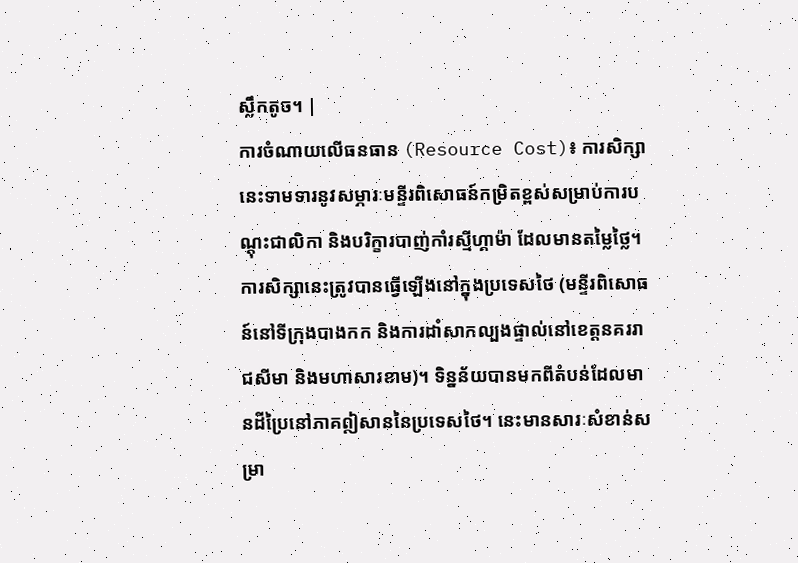ស្លឹកតូច។ |
ការចំណាយលើធនធាន (Resource Cost)៖ ការសិក្សានេះទាមទារនូវសម្ភារៈមន្ទីរពិសោធន៍កម្រិតខ្ពស់សម្រាប់ការបណ្តុះជាលិកា និងបរិក្ខារបាញ់កាំរស្មីហ្គាម៉ា ដែលមានតម្លៃថ្លៃ។
ការសិក្សានេះត្រូវបានធ្វើឡើងនៅក្នុងប្រទេសថៃ (មន្ទីរពិសោធន៍នៅទីក្រុងបាងកក និងការដាំសាកល្បងផ្ទាល់នៅខេត្តនគររាជសីមា និងមហាសារខាម)។ ទិន្នន័យបានមកពីតំបន់ដែលមានដីប្រៃនៅភាគឦសាននៃប្រទេសថៃ។ នេះមានសារៈសំខាន់សម្រា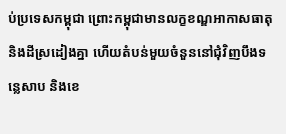ប់ប្រទេសកម្ពុជា ព្រោះកម្ពុជាមានលក្ខខណ្ឌអាកាសធាតុនិងដីស្រដៀងគ្នា ហើយតំបន់មួយចំនួននៅជុំវិញបឹងទន្លេសាប និងខេ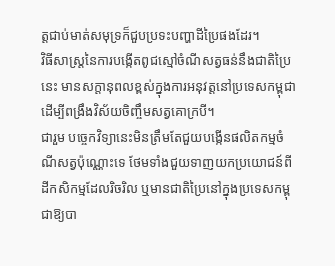ត្តជាប់មាត់សមុទ្រក៏ជួបប្រទះបញ្ហាដីប្រៃផងដែរ។
វិធីសាស្ត្រនៃការបង្កើតពូជស្មៅចំណីសត្វធន់នឹងជាតិប្រៃនេះ មានសក្តានុពលខ្ពស់ក្នុងការអនុវត្តនៅប្រទេសកម្ពុជា ដើម្បីពង្រឹងវិស័យចិញ្ចឹមសត្វគោក្របី។
ជារួម បច្ចេកវិទ្យានេះមិនត្រឹមតែជួយបង្កើនផលិតកម្មចំណីសត្វប៉ុណ្ណោះទេ ថែមទាំងជួយទាញយកប្រយោជន៍ពីដីកសិកម្មដែលរិចរិល ឬមានជាតិប្រៃនៅក្នុងប្រទេសកម្ពុជាឱ្យបា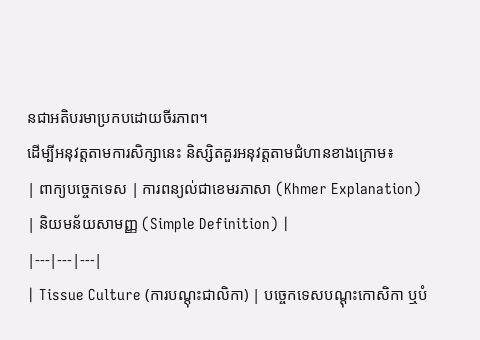នជាអតិបរមាប្រកបដោយចីរភាព។
ដើម្បីអនុវត្តតាមការសិក្សានេះ និស្សិតគួរអនុវត្តតាមជំហានខាងក្រោម៖
| ពាក្យបច្ចេកទេស | ការពន្យល់ជាខេមរភាសា (Khmer Explanation) | និយមន័យសាមញ្ញ (Simple Definition) |
|---|---|---|
| Tissue Culture (ការបណ្តុះជាលិកា) | បច្ចេកទេសបណ្តុះកោសិកា ឬបំ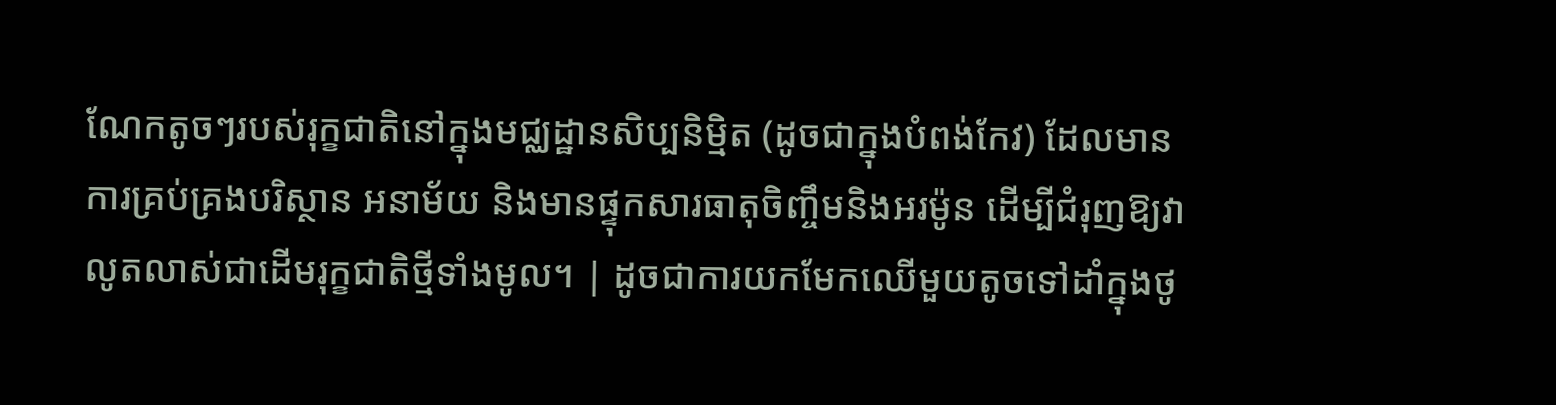ណែកតូចៗរបស់រុក្ខជាតិនៅក្នុងមជ្ឈដ្ឋានសិប្បនិម្មិត (ដូចជាក្នុងបំពង់កែវ) ដែលមានការគ្រប់គ្រងបរិស្ថាន អនាម័យ និងមានផ្ទុកសារធាតុចិញ្ចឹមនិងអរម៉ូន ដើម្បីជំរុញឱ្យវាលូតលាស់ជាដើមរុក្ខជាតិថ្មីទាំងមូល។ | ដូចជាការយកមែកឈើមួយតូចទៅដាំក្នុងថូ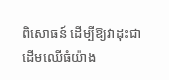ពិសោធន៍ ដើម្បីឱ្យវាដុះជាដើមឈើធំយ៉ាង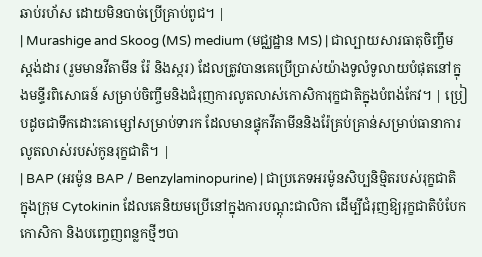ឆាប់រហ័ស ដោយមិនបាច់ប្រើគ្រាប់ពូជ។ |
| Murashige and Skoog (MS) medium (មជ្ឈដ្ឋាន MS) | ជាល្បាយសារធាតុចិញ្ចឹមស្តង់ដារ (រួមមានវីតាមីន រ៉ែ និងស្ករ) ដែលត្រូវបានគេប្រើប្រាស់យ៉ាងទូលំទូលាយបំផុតនៅក្នុងមន្ទីរពិសោធន៍ សម្រាប់ចិញ្ចឹមនិងជំរុញការលូតលាស់កោសិការុក្ខជាតិក្នុងបំពង់កែវ។ | ប្រៀបដូចជាទឹកដោះគោម្សៅសម្រាប់ទារក ដែលមានផ្ទុកវីតាមីននិងរ៉ែគ្រប់គ្រាន់សម្រាប់ធានាការលូតលាស់របស់កូនរុក្ខជាតិ។ |
| BAP (អរម៉ូន BAP / Benzylaminopurine) | ជាប្រភេទអរម៉ូនសិប្បនិម្មិតរបស់រុក្ខជាតិក្នុងក្រុម Cytokinin ដែលគេនិយមប្រើនៅក្នុងការបណ្តុះជាលិកា ដើម្បីជំរុញឱ្យរុក្ខជាតិបំបែកកោសិកា និងបញ្ចេញពន្លកថ្មីៗបា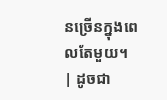នច្រើនក្នុងពេលតែមួយ។ | ដូចជា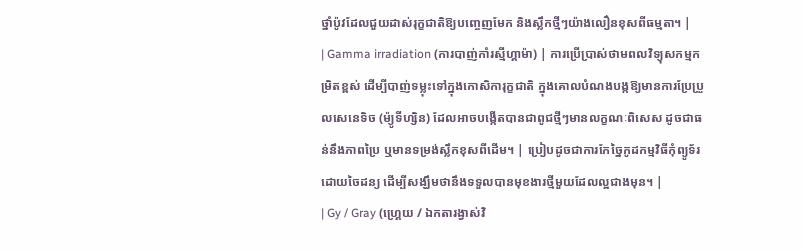ថ្នាំប៉ូវដែលជួយដាស់រុក្ខជាតិឱ្យបញ្ចេញមែក និងស្លឹកថ្មីៗយ៉ាងលឿនខុសពីធម្មតា។ |
| Gamma irradiation (ការបាញ់កាំរស្មីហ្គាម៉ា) | ការប្រើប្រាស់ថាមពលវិទ្យុសកម្មកម្រិតខ្ពស់ ដើម្បីបាញ់ទម្លុះទៅក្នុងកោសិការុក្ខជាតិ ក្នុងគោលបំណងបង្កឱ្យមានការប្រែប្រួលសេនេទិច (ម៉្យូទីហ្សិន) ដែលអាចបង្កើតបានជាពូជថ្មីៗមានលក្ខណៈពិសេស ដូចជាធន់នឹងភាពប្រៃ ឬមានទម្រង់ស្លឹកខុសពីដើម។ | ប្រៀបដូចជាការកែច្នៃកូដកម្មវិធីកុំព្យូទ័រដោយចៃដន្យ ដើម្បីសង្ឃឹមថានឹងទទួលបានមុខងារថ្មីមួយដែលល្អជាងមុន។ |
| Gy / Gray (ហ្គ្រេយ / ឯកតារង្វាស់វិ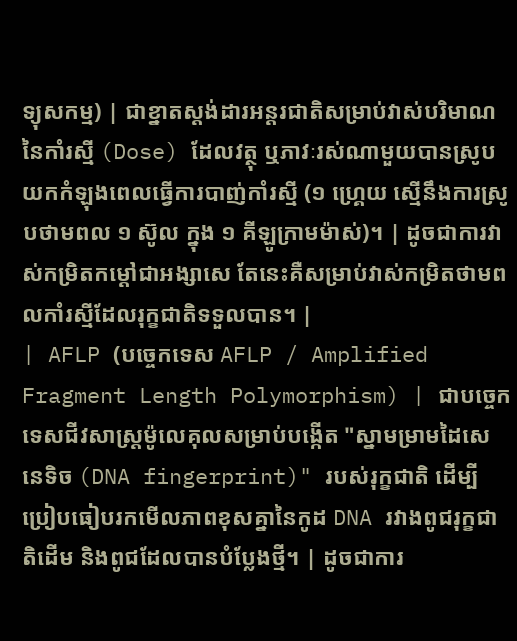ទ្យុសកម្ម) | ជាខ្នាតស្តង់ដារអន្តរជាតិសម្រាប់វាស់បរិមាណនៃកាំរស្មី (Dose) ដែលវត្ថុ ឬភាវៈរស់ណាមួយបានស្រូបយកកំឡុងពេលធ្វើការបាញ់កាំរស្មី (១ ហ្គ្រេយ ស្មើនឹងការស្រូបថាមពល ១ ស៊ូល ក្នុង ១ គីឡូក្រាមម៉ាស់)។ | ដូចជាការវាស់កម្រិតកម្តៅជាអង្សាសេ តែនេះគឺសម្រាប់វាស់កម្រិតថាមពលកាំរស្មីដែលរុក្ខជាតិទទួលបាន។ |
| AFLP (បច្ចេកទេស AFLP / Amplified Fragment Length Polymorphism) | ជាបច្ចេកទេសជីវសាស្ត្រម៉ូលេគុលសម្រាប់បង្កើត "ស្នាមម្រាមដៃសេនេទិច (DNA fingerprint)" របស់រុក្ខជាតិ ដើម្បីប្រៀបធៀបរកមើលភាពខុសគ្នានៃកូដ DNA រវាងពូជរុក្ខជាតិដើម និងពូជដែលបានបំប្លែងថ្មី។ | ដូចជាការ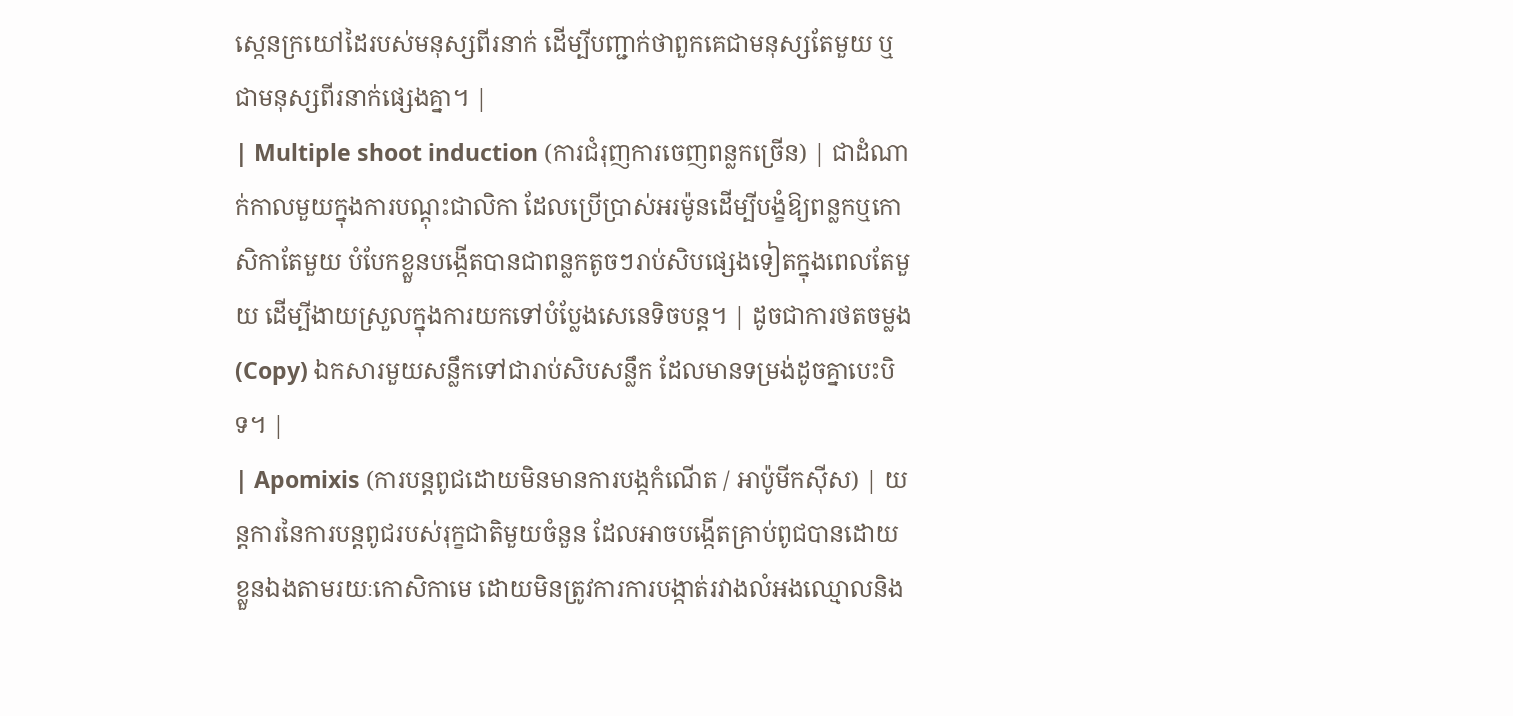ស្កេនក្រយៅដៃរបស់មនុស្សពីរនាក់ ដើម្បីបញ្ជាក់ថាពួកគេជាមនុស្សតែមួយ ឬជាមនុស្សពីរនាក់ផ្សេងគ្នា។ |
| Multiple shoot induction (ការជំរុញការចេញពន្លកច្រើន) | ជាដំណាក់កាលមួយក្នុងការបណ្តុះជាលិកា ដែលប្រើប្រាស់អរម៉ូនដើម្បីបង្ខំឱ្យពន្លកឬកោសិកាតែមួយ បំបែកខ្លួនបង្កើតបានជាពន្លកតូចៗរាប់សិបផ្សេងទៀតក្នុងពេលតែមួយ ដើម្បីងាយស្រួលក្នុងការយកទៅបំប្លែងសេនេទិចបន្ត។ | ដូចជាការថតចម្លង (Copy) ឯកសារមួយសន្លឹកទៅជារាប់សិបសន្លឹក ដែលមានទម្រង់ដូចគ្នាបេះបិទ។ |
| Apomixis (ការបន្តពូជដោយមិនមានការបង្កកំណើត / អាប៉ូមីកស៊ីស) | យន្តការនៃការបន្តពូជរបស់រុក្ខជាតិមួយចំនួន ដែលអាចបង្កើតគ្រាប់ពូជបានដោយខ្លួនឯងតាមរយៈកោសិកាមេ ដោយមិនត្រូវការការបង្កាត់រវាងលំអងឈ្មោលនិង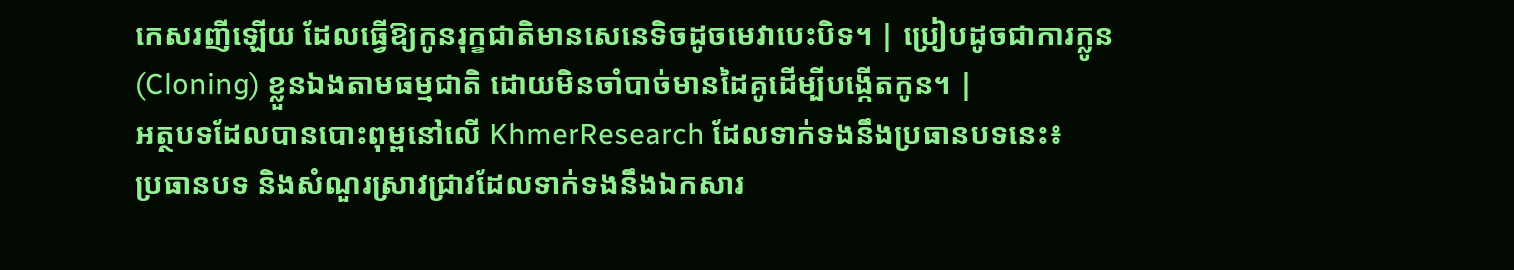កេសរញីឡើយ ដែលធ្វើឱ្យកូនរុក្ខជាតិមានសេនេទិចដូចមេវាបេះបិទ។ | ប្រៀបដូចជាការក្លូន (Cloning) ខ្លួនឯងតាមធម្មជាតិ ដោយមិនចាំបាច់មានដៃគូដើម្បីបង្កើតកូន។ |
អត្ថបទដែលបានបោះពុម្ពនៅលើ KhmerResearch ដែលទាក់ទងនឹងប្រធានបទនេះ៖
ប្រធានបទ និងសំណួរស្រាវជ្រាវដែលទាក់ទងនឹងឯកសារ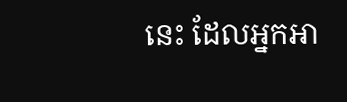នេះ ដែលអ្នកអា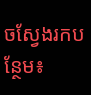ចស្វែងរកបន្ថែម៖